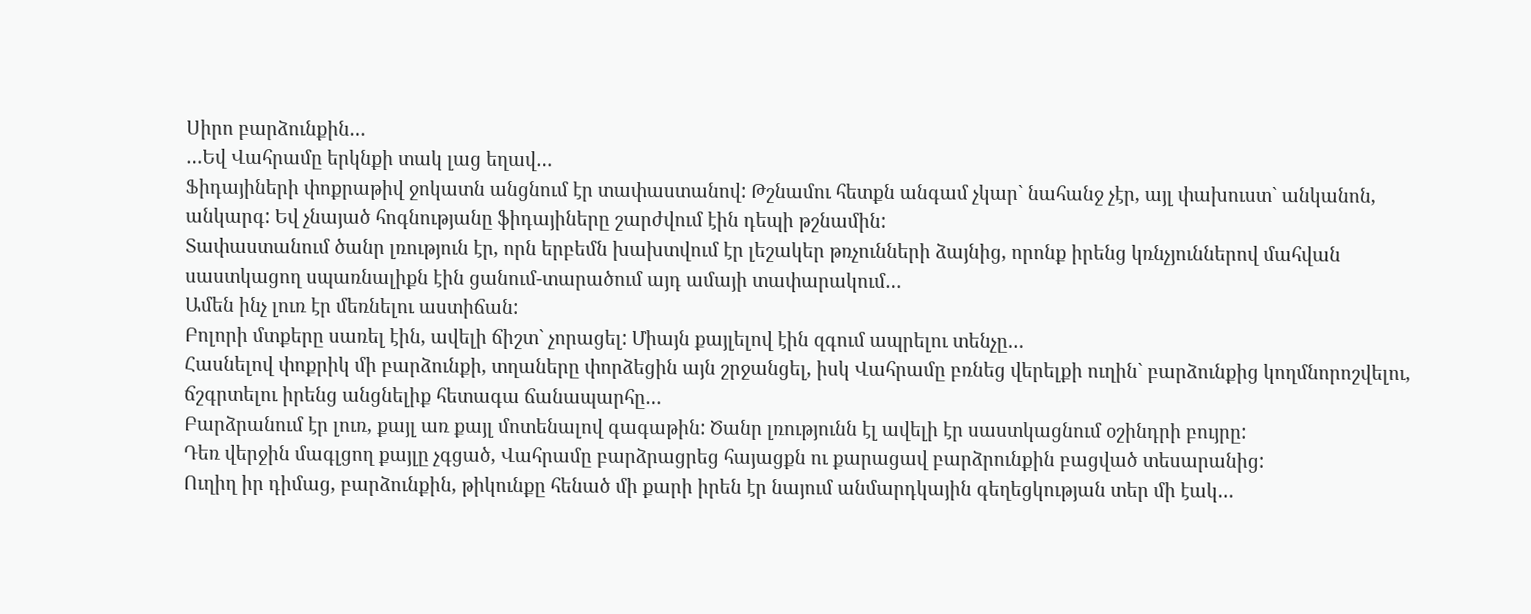Սիրո բարձունքին…
…Եվ Վահրամը երկնքի տակ լաց եղավ…
Ֆիդայիների փոքրաթիվ ջոկատն անցնում էր տափաստանով: Թշնամու հետքն անգամ չկար` նահանջ չէր, այլ փախուստ` անկանոն, անկարգ: Եվ չնայած հոգնությանը ֆիդայիները շարժվում էին դեպի թշնամին:
Տափաստանում ծանր լռություն էր, որն երբեմն խախտվում էր լեշակեր թռչունների ձայնից, որոնք իրենց կռնչյուններով մահվան սաստկացող սպառնալիքն էին ցանում-տարածում այդ ամայի տափարակում…
Ամեն ինչ լուռ էր մեռնելու աստիճան:
Բոլորի մտքերը սառել էին, ավելի ճիշտ` չորացել: Միայն քայլելով էին զգում ապրելու տենչը…
Հասնելով փոքրիկ մի բարձունքի, տղաները փորձեցին այն շրջանցել, իսկ Վահրամը բռնեց վերելքի ուղին` բարձունքից կողմնորոշվելու, ճշգրտելու իրենց անցնելիք հետագա ճանապարհը…
Բարձրանում էր լուռ, քայլ առ քայլ մոտենալով գագաթին: Ծանր լռությունն էլ ավելի էր սաստկացնում օշինդրի բույրը:
Դեռ վերջին մագլցող քայլը չգցած, Վահրամը բարձրացրեց հայացքն ու քարացավ բարձրունքին բացված տեսարանից:
Ուղիղ իր դիմաց, բարձունքին, թիկունքը հենած մի քարի իրեն էր նայում անմարդկային գեղեցկության տեր մի էակ…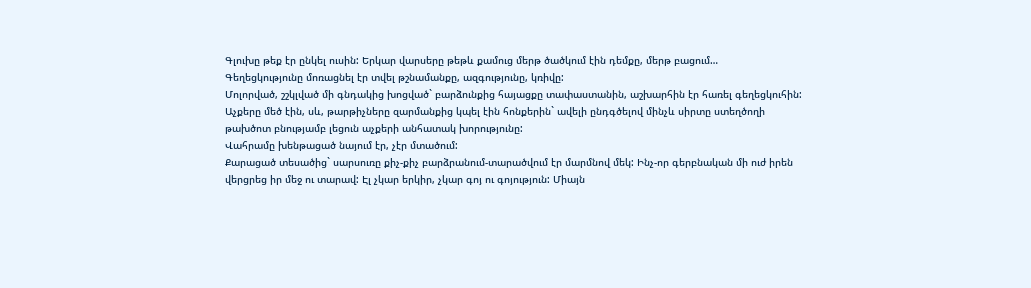Գլուխը թեք էր ընկել ուսին: Երկար վարսերը թեթև քամուց մերթ ծածկում էին դեմքը, մերթ բացում…
Գեղեցկությունը մոռացնել էր տվել թշնամանքը, ազգությունը, կռիվը:
Մոլորված, շշկլված մի գնդակից խոցված` բարձունքից հայացքը տափաստանին, աշխարհին էր հառել գեղեցկուհին:
Աչքերը մեծ էին, սև, թարթիչները զարմանքից կպել էին հոնքերին` ավելի ընդգծելով մինչև սիրտը ստեղծողի թախծոտ բնությամբ լեցուն աչքերի անհատակ խորությունը:
Վահրամը խենթացած նայում էր, չէր մտածում:
Քարացած տեսածից` սարսուռը քիչ-քիչ բարձրանում-տարածվում էր մարմնով մեկ: Ինչ-որ գերբնական մի ուժ իրեն վերցրեց իր մեջ ու տարավ: Էլ չկար երկիր, չկար գոյ ու գոյություն: Միայն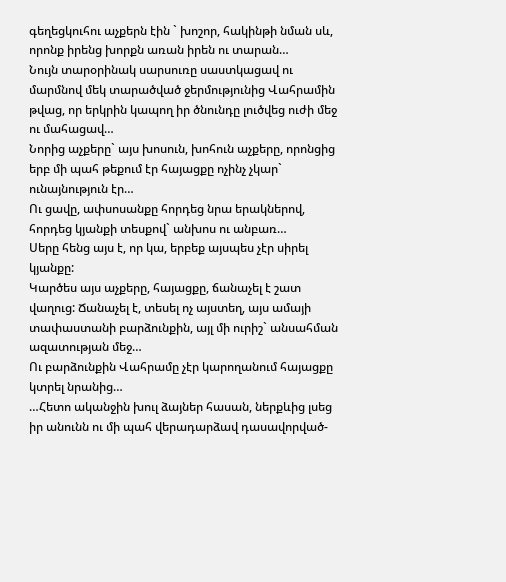գեղեցկուհու աչքերն էին ` խոշոր, հակինթի նման սև, որոնք իրենց խորքն առան իրեն ու տարան…
Նույն տարօրինակ սարսուռը սաստկացավ ու մարմնով մեկ տարածված ջերմությունից Վահրամին թվաց, որ երկրին կապող իր ծնունդը լուծվեց ուժի մեջ ու մահացավ…
Նորից աչքերը` այս խոսուն, խոհուն աչքերը, որոնցից երբ մի պահ թեքում էր հայացքը ոչինչ չկար` ունայնություն էր…
Ու ցավը, ափսոսանքը հորդեց նրա երակներով, հորդեց կյանքի տեսքով` անխոս ու անբառ…
Սերը հենց այս է, որ կա, երբեք այսպես չէր սիրել կյանքը:
Կարծես այս աչքերը, հայացքը, ճանաչել է շատ վաղուց: Ճանաչել է, տեսել ոչ այստեղ, այս ամայի տափաստանի բարձունքին, այլ մի ուրիշ` անսահման ազատության մեջ…
Ու բարձունքին Վահրամը չէր կարողանում հայացքը կտրել նրանից…
…Հետո ականջին խուլ ձայներ հասան, ներքևից լսեց իր անունն ու մի պահ վերադարձավ դասավորված-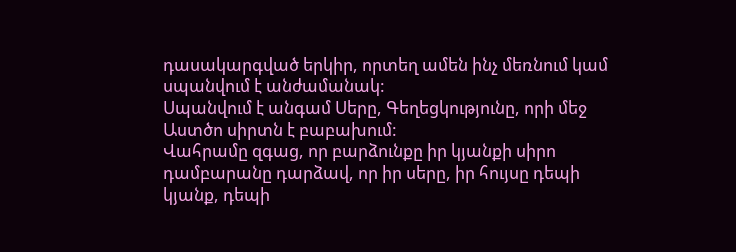դասակարգված երկիր, որտեղ ամեն ինչ մեռնում կամ սպանվում է անժամանակ:
Սպանվում է անգամ Սերը, Գեղեցկությունը, որի մեջ Աստծո սիրտն է բաբախում:
Վահրամը զգաց, որ բարձունքը իր կյանքի սիրո դամբարանը դարձավ, որ իր սերը, իր հույսը դեպի կյանք, դեպի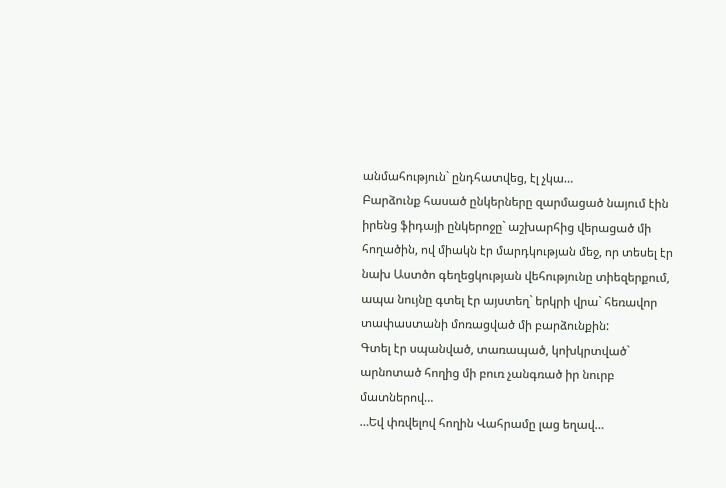անմահություն` ընդհատվեց, էլ չկա…
Բարձունք հասած ընկերները զարմացած նայում էին իրենց ֆիդայի ընկերոջը` աշխարհից վերացած մի հողածին, ով միակն էր մարդկության մեջ, որ տեսել էր նախ Աստծո գեղեցկության վեհությունը տիեզերքում, ապա նույնը գտել էր այստեղ` երկրի վրա` հեռավոր տափաստանի մոռացված մի բարձունքին:
Գտել էր սպանված, տառապած, կոխկրտված` արնոտած հողից մի բուռ չանգռած իր նուրբ մատներով…
…Եվ փռվելով հողին Վահրամը լաց եղավ…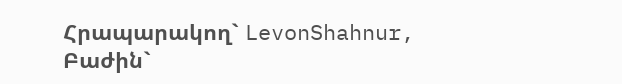Հրապարակող` LevonShahnur, Բաժին`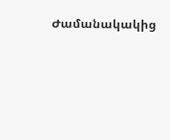Ժամանակակից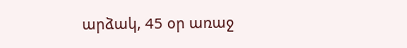արձակ, 45 օր առաջ